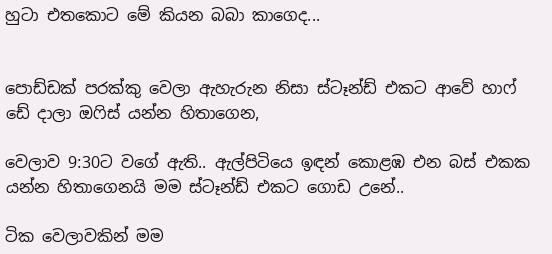හුටා එතකොට මේ කියන බබා කාගෙද...


පොඩ්ඩක් පරක්කු වෙලා ඇහැරුන නිසා ස්ටෑන්ඩ් එකට ආවේ හාෆ් ඩේ දාලා ඔෆිස් යන්න හිතාගෙන,

වෙලාව 9:30ට වගේ ඇති.. ඇල්පිටියෙ ඉඳන් කොළඹ එන බස් එකක යන්න හිතාගෙනයි මම ස්ටෑන්ඩ් එකට ගොඩ උනේ..

ටික වෙලාවකින් මම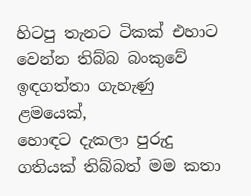හිටපු තැනට ටිකක් එහාට වෙන්න තිබ්බ බංකුවේ ඉඳගත්තා ගැහැණු ළමයෙක්,
හොඳට දැකලා පුරුදු ගතියක් තිබ්බත් මම කතා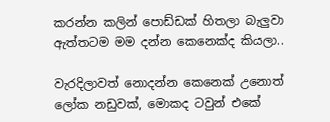කරන්න කලින් පොඩ්ඩක් හිතලා බැලුවා ඇත්තටම මම දන්න කෙනෙක්ද කියලා..

වැරදිලාවත් නොදන්න කෙනෙක් උනොත් ලෝක නඩුවක්, මොකද ටවුන් එකේ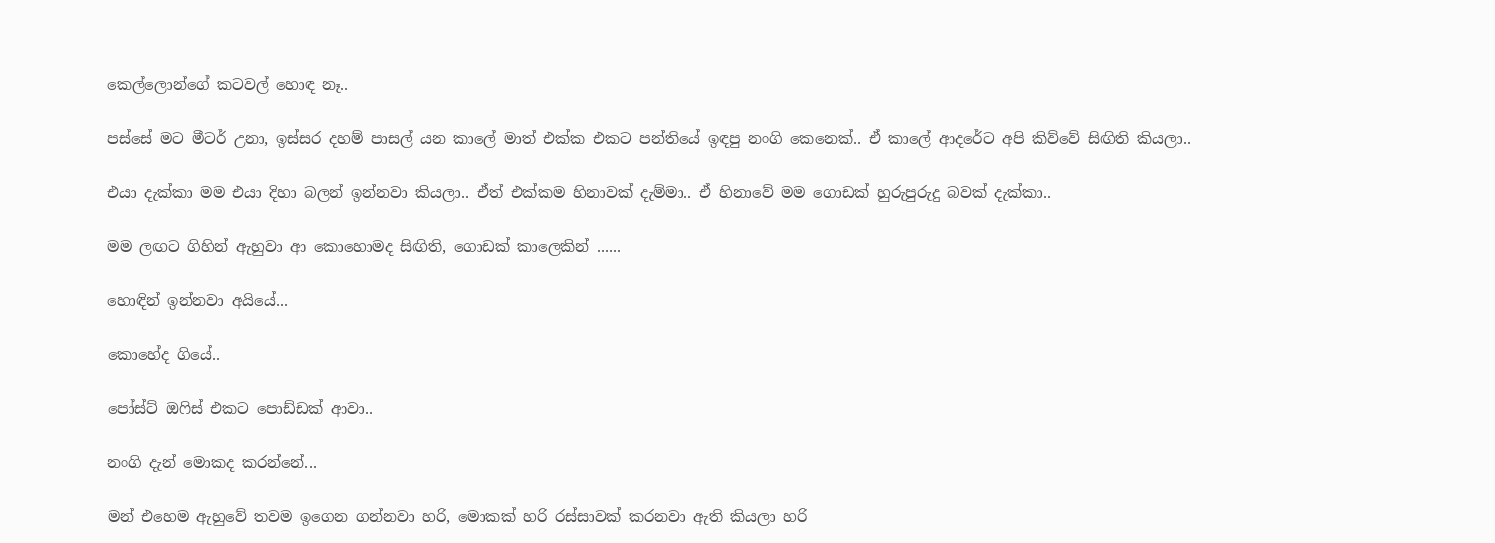කෙල්ලොන්ගේ කටවල් හොඳ නෑ..

පස්සේ මට මීටර් උනා, ඉස්සර දහම් පාසල් යන කාලේ මාත් එක්ක එකට පන්තියේ ඉඳපු නංගි කෙනෙක්.. ඒ කාලේ ආදරේට අපි කිව්වේ සිඟිති කියලා..

එයා දැක්කා මම එයා දිහා බලන් ඉන්නවා කියලා.. ඒත් එක්කම හිනාවක් දැම්මා.. ඒ හිනාවේ මම ගොඩක් හුරුපුරුදු බවක් දැක්කා..

මම ලඟට ගිහින් ඇහුවා ආ කොහොමද සිඟිති, ගොඩක් කාලෙකින් ......

හොඳින් ඉන්නවා අයියේ...

කොහේද ගියේ..

පෝස්ට් ඔෆිස් එකට පොඩ්ඩක් ආවා..

නංගි දැන් මොකද කරන්නේ...

මන් එහෙම ඇහුවේ තවම ඉගෙන ගන්නවා හරි, මොකක් හරි රස්සාවක් කරනවා ඇති කියලා හරි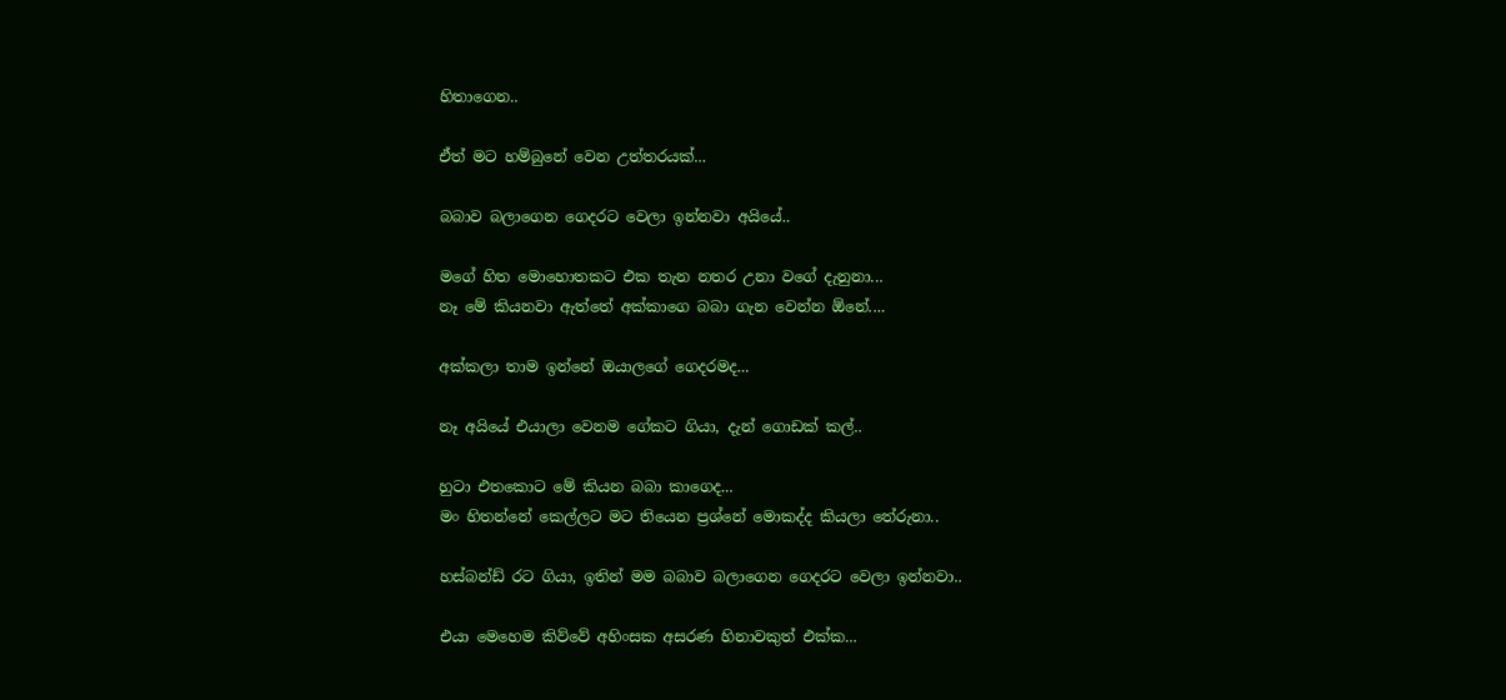හිතාගෙන..

ඒත් මට හම්බුනේ වෙන උත්තරයක්...

බබාව බලාගෙන ගෙදරට වෙලා ඉන්නවා අයියේ..

මගේ හිත මොහොතකට එක තැන නතර උනා වගේ දැනුනා...
නෑ මේ කියනවා ඇත්තේ අක්කාගෙ බබා ගැන වෙන්න ඕනේ....

අක්කලා තාම ඉන්නේ ඔයාලගේ ගෙදරමද...

නෑ අයියේ එයාලා වෙනම ගේකට ගියා, දැන් ගොඩක් කල්..

හුටා එතකොට මේ කියන බබා කාගෙද...
මං හිතන්නේ කෙල්ලට මට තියෙන ප්‍රශ්නේ මොකද්ද කියලා තේරුනා..

හස්බන්ඩ් රට ගියා, ඉතින් මම බබාව බලාගෙන ගෙදරට වෙලා ඉන්නවා..

එයා මෙහෙම කිව්වේ අහිංසක අසරණ හිනාවකුත් එක්ක...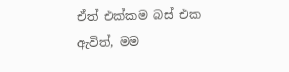ඒත් එක්කම බස් එක ඇවිත්, මම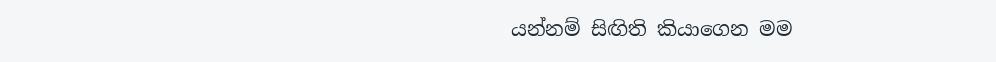යන්නම් සිඟිති කියාගෙන මම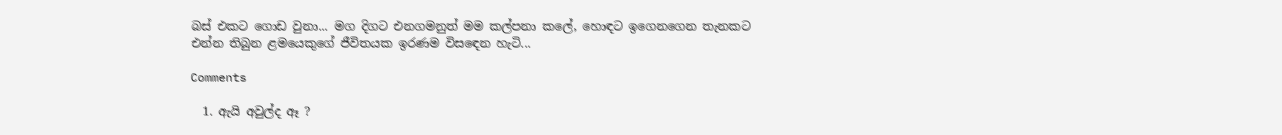බස් එකට ගොඩ වුනා... මග දිගට එනගමනුත් මම කල්පනා කලේ, හොඳට ඉගෙනගෙන තැනකට එන්න තිබුන ළමයෙකුගේ ජීවිතයක ඉරණම විසඳෙන හැටි...

Comments

  1. ඇයි අවුල්ද ඈ ?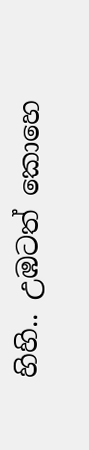හිහි.. උඹටත් කොහෙ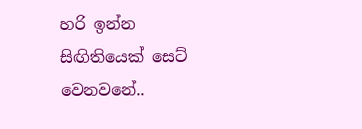හරි ඉන්න සිඟිතියෙක් සෙට් වෙනවනේ..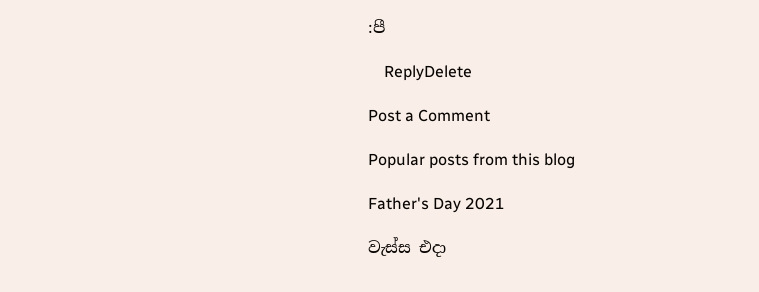:පී

    ReplyDelete

Post a Comment

Popular posts from this blog

Father's Day 2021

වැස්ස එදා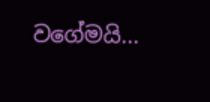වගේමයි...